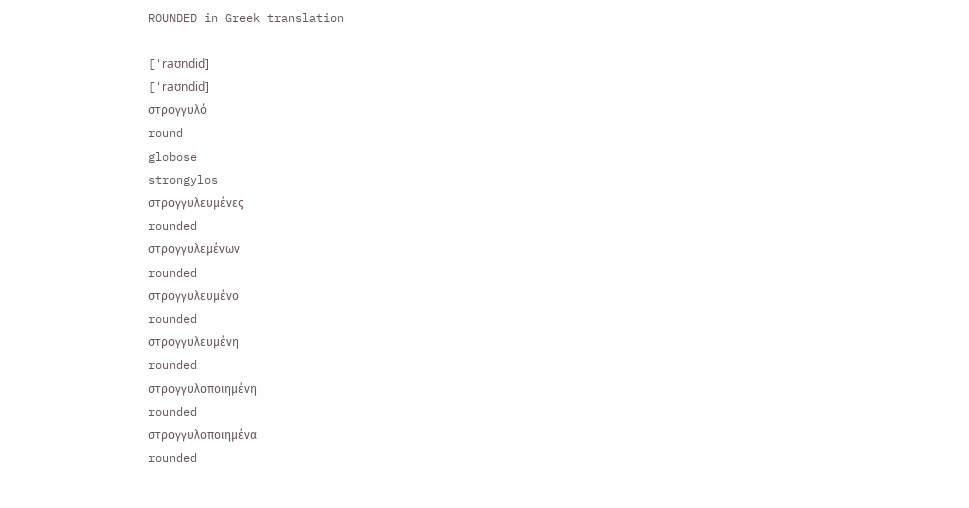ROUNDED in Greek translation

['raʊndid]
['raʊndid]
στρογγυλό
round
globose
strongylos
στρογγυλευμένες
rounded
στρογγυλεμένων
rounded
στρογγυλευμένο
rounded
στρογγυλευμένη
rounded
στρογγυλοποιημένη
rounded
στρογγυλοποιημένα
rounded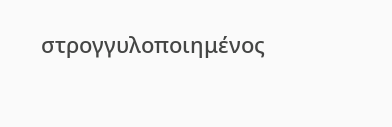στρογγυλοποιημένος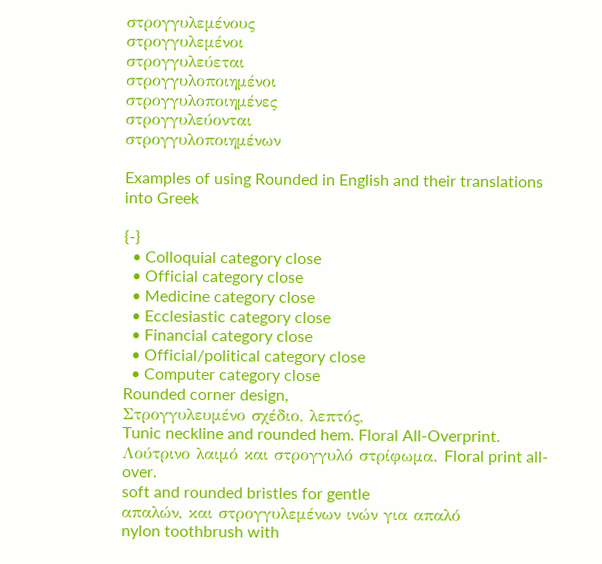στρογγυλεμένους
στρογγυλεμένοι
στρογγυλεύεται
στρογγυλοποιημένοι
στρογγυλοποιημένες
στρογγυλεύονται
στρογγυλοποιημένων

Examples of using Rounded in English and their translations into Greek

{-}
  • Colloquial category close
  • Official category close
  • Medicine category close
  • Ecclesiastic category close
  • Financial category close
  • Official/political category close
  • Computer category close
Rounded corner design,
Στρογγυλευμένο σχέδιο, λεπτός,
Tunic neckline and rounded hem. Floral All-Overprint.
Λούτρινο λαιμό και στρογγυλό στρίφωμα. Floral print all-over.
soft and rounded bristles for gentle
απαλών, και στρογγυλεμένων ινών για απαλό
nylon toothbrush with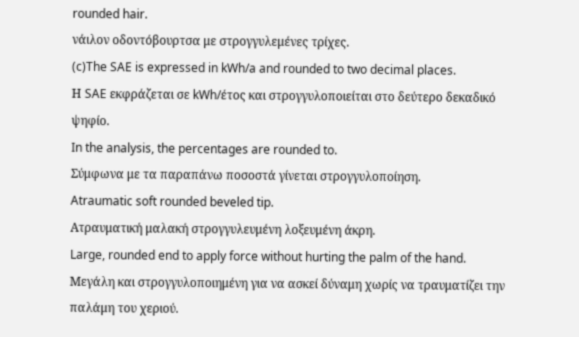rounded hair.
νάιλον οδοντόβουρτσα με στρογγυλεμένες τρίχες.
(c)The SAE is expressed in kWh/a and rounded to two decimal places.
Η SAE εκφράζεται σε kWh/έτος και στρογγυλοποιείται στο δεύτερο δεκαδικό ψηφίο.
In the analysis, the percentages are rounded to.
Σύμφωνα με τα παραπάνω ποσοστά γίνεται στρογγυλοποίηση.
Atraumatic soft rounded beveled tip.
Ατραυματική μαλακή στρογγυλευμένη λοξευμένη άκρη.
Large, rounded end to apply force without hurting the palm of the hand.
Μεγάλη και στρογγυλοποιημένη για να ασκεί δύναμη χωρίς να τραυματίζει την παλάμη του χεριού.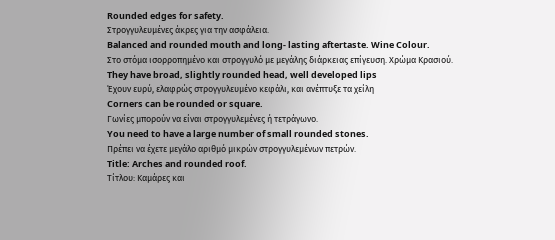Rounded edges for safety.
Στρογγυλευμένες άκρες για την ασφάλεια.
Balanced and rounded mouth and long- lasting aftertaste. Wine Colour.
Στο στόμα ισορροπημένο και στρογγυλό με μεγάλης διάρκειας επίγευση. Χρώμα Κρασιού.
They have broad, slightly rounded head, well developed lips
Έχουν ευρύ, ελαφρώς στρογγυλευμένο κεφάλι, και ανέπτυξε τα χείλη
Corners can be rounded or square.
Γωνίες μπορούν να είναι στρογγυλεμένες ή τετράγωνο.
You need to have a large number of small rounded stones.
Πρέπει να έχετε μεγάλο αριθμό μικρών στρογγυλεμένων πετρών.
Title: Arches and rounded roof.
Τίτλου: Καμάρες και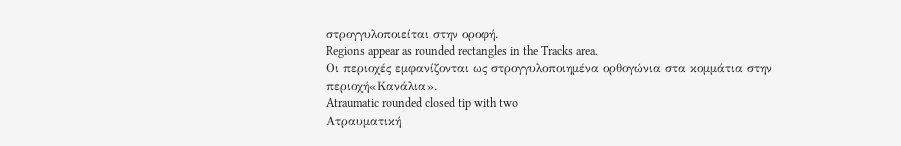στρογγυλοποιείται στην οροφή.
Regions appear as rounded rectangles in the Tracks area.
Οι περιοχές εμφανίζονται ως στρογγυλοποιημένα ορθογώνια στα κομμάτια στην περιοχή«Κανάλια».
Atraumatic rounded closed tip with two
Ατραυματική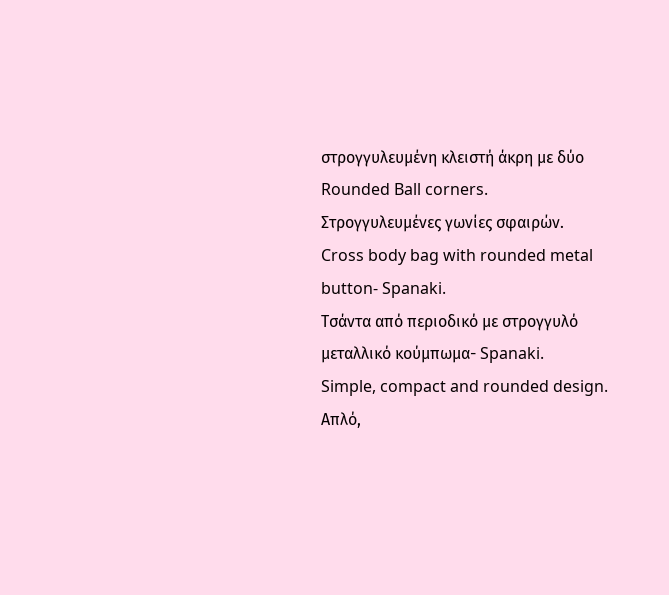στρογγυλευμένη κλειστή άκρη με δύο
Rounded Ball corners.
Στρογγυλευμένες γωνίες σφαιρών.
Cross body bag with rounded metal button- Spanaki.
Τσάντα από περιοδικό με στρογγυλό μεταλλικό κούμπωμα- Spanaki.
Simple, compact and rounded design.
Απλό,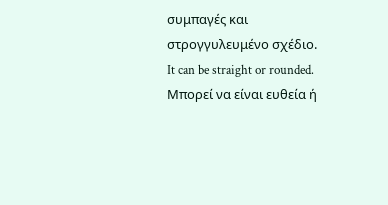συμπαγές και στρογγυλευμένο σχέδιο.
It can be straight or rounded.
Μπορεί να είναι ευθεία ή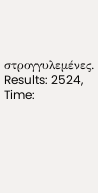στρογγυλεμένες.
Results: 2524, Time: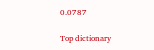0.0787

Top dictionary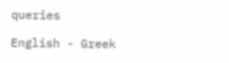queries

English - Greek